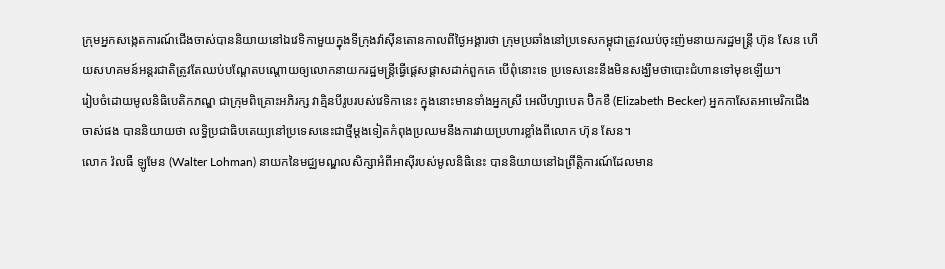ក្រុមអ្នកសង្កេតការណ៍ជើងចាស់បាននិយាយនៅឯវេទិកាមួយក្នុងទីក្រុងវ៉ាស៊ីនតោនកាលពីថ្ងៃអង្គារថា ក្រុមប្រឆាំងនៅប្រទេសកម្ពុជាត្រូវឈប់ចុះញ៉មនាយករដ្ឋមន្ត្រី ហ៊ុន សែន ហើយសហគមន៍អន្តរជាតិត្រូវតែឈប់បណ្តែតបណ្តោយឲ្យលោកនាយករដ្ឋមន្ត្រីធ្វើផ្តេសផ្តាសដាក់ពួកគេ បើពុំនោះទេ ប្រទេសនេះនឹងមិនសង្ឃឹមថាបោះជំហានទៅមុខឡើយ។
រៀបចំដោយមូលនិធិបេតិកភណ្ឌ ជាក្រុមពិគ្រោះអភិរក្ស វាគ្មិនបីរូបរបស់វេទិកានេះ ក្នុងនោះមានទាំងអ្នកស្រី អេលីហ្សាបេត ប៊ិកខឺ (Elizabeth Becker) អ្នកកាសែតអាមេរិកជើងចាស់ផង បាននិយាយថា លទ្ធិប្រជាធិបតេយ្យនៅប្រទេសនេះជាថ្មីម្តងទៀតកំពុងប្រឈមនឹងការវាយប្រហារខ្លាំងពីលោក ហ៊ុន សែន។
លោក វ៉លធឺ ឡូមែន (Walter Lohman) នាយកនៃមជ្ឈមណ្ឌលសិក្សាអំពីអាស៊ីរបស់មូលនិធិនេះ បាននិយាយនៅឯព្រឹត្តិការណ៍ដែលមាន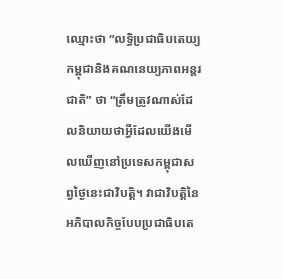ឈ្មោះថា “លទ្ធិប្រជាធិបតេយ្យកម្ពុជានិងគណនេយ្យភាពអន្តរជាតិ” ថា “ត្រឹមត្រូវណាស់ដែលនិយាយថាអ្វីដែលយើងមើលឃើញនៅប្រទេសកម្ពុជាសព្វថ្ងៃនេះជាវិបត្តិ។ វាជាវិបត្តិនៃអភិបាលកិច្ចបែបប្រជាធិបតេ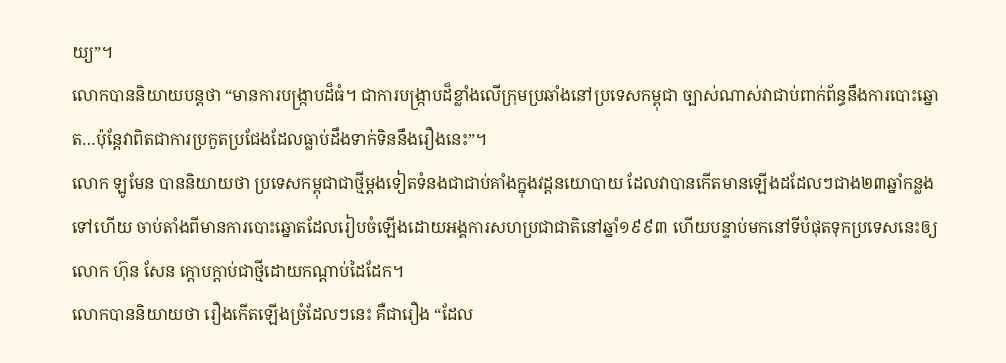យ្យ”។
លោកបាននិយាយបន្តថា “មានការបង្ក្រាបដ៏ធំ។ ជាការបង្ក្រាបដ៏ខ្លាំងលើក្រុមប្រឆាំងនៅប្រទេសកម្ពុជា ច្បាស់ណាស់វាជាប់ពាក់ព័ន្ធនឹងការបោះឆ្នោត…ប៉ុន្តែវាពិតជាការប្រកួតប្រជែងដែលធ្លាប់ដឹងទាក់ទិននឹងរឿងនេះ”។
លោក ឡូមែន បាននិយាយថា ប្រទេសកម្ពុជាជាថ្មីម្តងទៀតទំនងជាជាប់គាំងក្នុងវដ្តនយោបាយ ដែលវាបានកើតមានឡើងដដែលៗជាង២៣ឆ្នាំកន្លងទៅហើយ ចាប់តាំងពីមានការបោះឆ្នោតដែលរៀបចំឡើងដោយអង្គការសហប្រជាជាតិនៅឆ្នាំ១៩៩៣ ហើយបន្ទាប់មកនៅទីបំផុតទុកប្រទេសនេះឲ្យលោក ហ៊ុន សែន ក្តោបក្តាប់ជាថ្មីដោយកណ្តាប់ដៃដែក។
លោកបាននិយាយថា រឿងកើតឡើងច្រំដែលៗនេះ គឺជារឿង “ដែល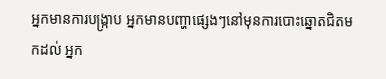អ្នកមានការបង្ក្រាប អ្នកមានបញ្ហាផ្សេងៗនៅមុនការបោះឆ្នោតជិតមកដល់ អ្នក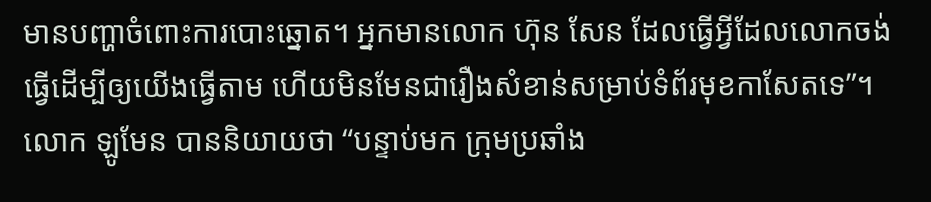មានបញ្ហាចំពោះការបោះឆ្នោត។ អ្នកមានលោក ហ៊ុន សែន ដែលធ្វើអ្វីដែលលោកចង់ធ្វើដើម្បីឲ្យយើងធ្វើតាម ហើយមិនមែនជារឿងសំខាន់សម្រាប់ទំព័រមុខកាសែតទេ”។
លោក ឡូមែន បាននិយាយថា “បន្ទាប់មក ក្រុមប្រឆាំង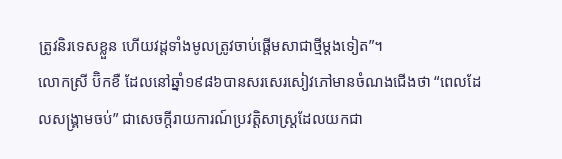ត្រូវនិរទេសខ្លួន ហើយវដ្តទាំងមូលត្រូវចាប់ផ្តើមសាជាថ្មីម្តងទៀត”។
លោកស្រី ប៊ិកខឺ ដែលនៅឆ្នាំ១៩៨៦បានសរសេរសៀវភៅមានចំណងជើងថា “ពេលដែលសង្គ្រាមចប់” ជាសេចក្តីរាយការណ៍ប្រវត្តិសាស្ត្រដែលយកជា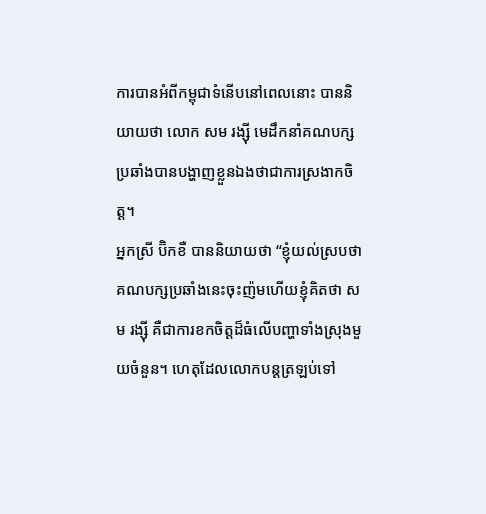ការបានអំពីកម្ពុជាទំនើបនៅពេលនោះ បាននិយាយថា លោក សម រង្ស៊ី មេដឹកនាំគណបក្សប្រឆាំងបានបង្ហាញខ្លួនឯងថាជាការស្រងាកចិត្ត។
អ្នកស្រី ប៊ិកខឺ បាននិយាយថា “ខ្ញុំយល់ស្របថា គណបក្សប្រឆាំងនេះចុះញ៉មហើយខ្ញុំគិតថា សម រង្ស៊ី គឺជាការខកចិត្តដ៏ធំលើបញ្ហាទាំងស្រុងមួយចំនួន។ ហេតុដែលលោកបន្តត្រឡប់ទៅ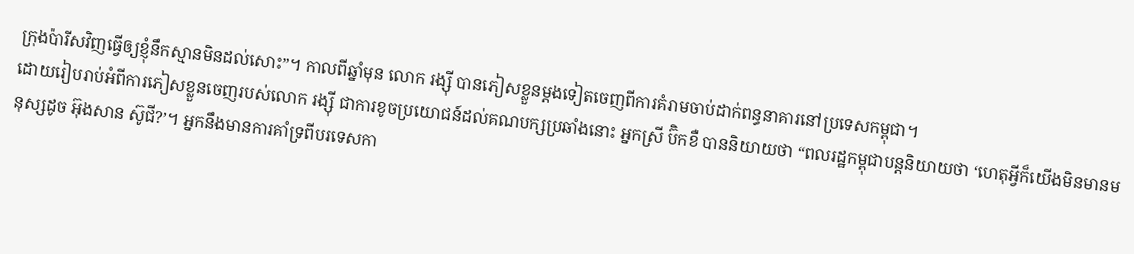ក្រុងប៉ារីសវិញធ្វើឲ្យខ្ញុំនឹកស្មានមិនដល់សោះ”។ កាលពីឆ្នាំមុន លោក រង្ស៊ី បានភៀសខ្លួនម្តងទៀតចេញពីការគំរាមចាប់ដាក់ពន្ធនាគារនៅប្រទេសកម្ពុជា។
ដោយរៀបរាប់អំពីការភៀសខ្លួនចេញរបស់លោក រង្ស៊ី ជាការខូចប្រយោជន៍ដល់គណបក្សប្រឆាំងនោះ អ្នកស្រី ប៊ិកខឺ បាននិយាយថា “ពលរដ្ឋកម្ពុជាបន្តនិយាយថា ‘ហេតុអ្វីក៏យើងមិនមានមនុស្សដូច អ៊ុងសាន ស៊ូជី?’។ អ្នកនឹងមានការគាំទ្រពីបរទេសកា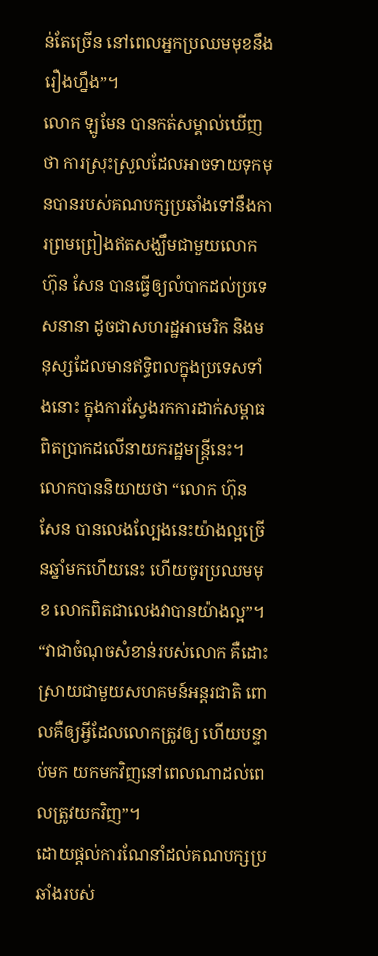ន់តែច្រើន នៅពេលអ្នកប្រឈមមុខនឹងរឿងហ្នឹង”។
លោក ឡូមែន បានកត់សម្គាល់ឃើញថា ការស្រុះស្រួលដែលអាចទាយទុកមុនបានរបស់គណបក្សប្រឆាំងទៅនឹងការព្រមព្រៀងឥតសង្ឃឹមជាមួយលោក ហ៊ុន សែន បានធ្វើឲ្យលំបាកដល់ប្រទេសនានា ដូចជាសហរដ្ឋអាមេរិក និងមនុស្សដែលមានឥទ្ធិពលក្នុងប្រទេសទាំងនោះ ក្នុងការស្វែងរកការដាក់សម្ពាធពិតប្រាកដលើនាយករដ្ឋមន្ត្រីនេះ។
លោកបាននិយាយថា “លោក ហ៊ុន សែន បានលេងល្បែងនេះយ៉ាងល្អច្រើនឆ្នាំមកហើយនេះ ហើយចូរប្រឈមមុខ លោកពិតជាលេងវាបានយ៉ាងល្អ”។
“វាជាចំណុចសំខាន់របស់លោក គឺដោះស្រាយជាមួយសហគមន៍អន្តរជាតិ ពោលគឺឲ្យអ្វីដែលលោកត្រូវឲ្យ ហើយបន្ទាប់មក យកមកវិញនៅពេលណាដល់ពេលត្រូវយកវិញ”។
ដោយផ្តល់ការណែនាំដល់គណបក្សប្រឆាំងរបស់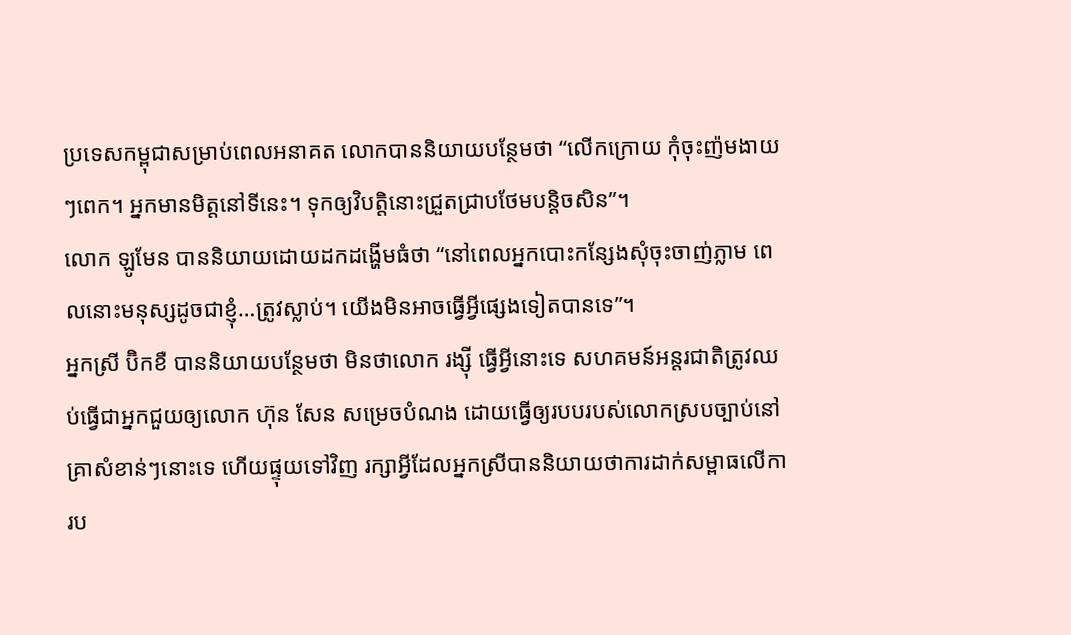ប្រទេសកម្ពុជាសម្រាប់ពេលអនាគត លោកបាននិយាយបន្ថែមថា “លើកក្រោយ កុំចុះញ៉មងាយៗពេក។ អ្នកមានមិត្តនៅទីនេះ។ ទុកឲ្យវិបត្តិនោះជ្រួតជ្រាបថែមបន្តិចសិន”។
លោក ឡូមែន បាននិយាយដោយដកដង្ហើមធំថា “នៅពេលអ្នកបោះកន្សែងសុំចុះចាញ់ភ្លាម ពេលនោះមនុស្សដូចជាខ្ញុំ…ត្រូវស្លាប់។ យើងមិនអាចធ្វើអ្វីផ្សេងទៀតបានទេ”។
អ្នកស្រី ប៊ិកខឺ បាននិយាយបន្ថែមថា មិនថាលោក រង្ស៊ី ធ្វើអ្វីនោះទេ សហគមន៍អន្តរជាតិត្រូវឈប់ធ្វើជាអ្នកជួយឲ្យលោក ហ៊ុន សែន សម្រេចបំណង ដោយធ្វើឲ្យរបបរបស់លោកស្របច្បាប់នៅគ្រាសំខាន់ៗនោះទេ ហើយផ្ទុយទៅវិញ រក្សាអ្វីដែលអ្នកស្រីបាននិយាយថាការដាក់សម្ពាធលើការប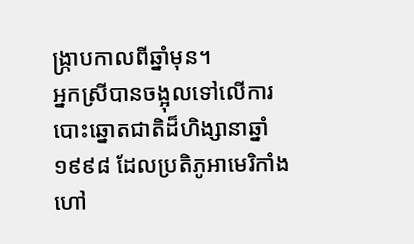ង្ក្រាបកាលពីឆ្នាំមុន។
អ្នកស្រីបានចង្អុលទៅលើការបោះឆ្នោតជាតិដ៏ហិង្សានាឆ្នាំ១៩៩៨ ដែលប្រតិភូអាមេរិកាំងហៅ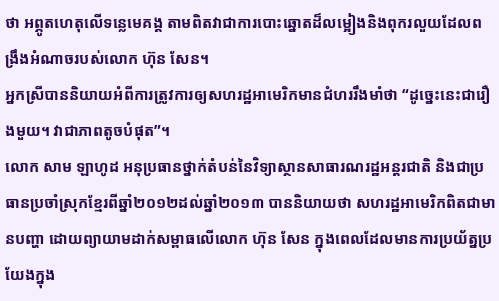ថា អព្ភូតហេតុលើទន្លេមេគង្គ តាមពិតវាជាការបោះឆ្នោតដ៏លម្អៀងនិងពុករលួយដែលពង្រឹងអំណាចរបស់លោក ហ៊ុន សែន។
អ្នកស្រីបាននិយាយអំពីការត្រូវការឲ្យសហរដ្ឋអាមេរិកមានជំហររឹងមាំថា “ដូច្នេះនេះជារឿងមួយ។ វាជាភាពតូចបំផុត”។
លោក សាម ឡាហូដ អនុប្រធានថ្នាក់តំបន់នៃវិទ្យាស្ថានសាធារណរដ្ឋអន្តរជាតិ និងជាប្រធានប្រចាំស្រុកខ្មែរពីឆ្នាំ២០១២ដល់ឆ្នាំ២០១៣ បាននិយាយថា សហរដ្ឋអាមេរិកពិតជាមានបញ្ហា ដោយព្យាយាមដាក់សម្ពាធលើលោក ហ៊ុន សែន ក្នុងពេលដែលមានការប្រយ័ត្នប្រយែងក្នុង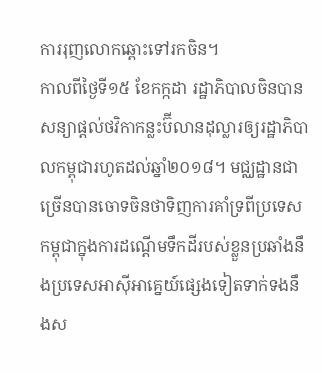ការរុញលោកឆ្ពោះទៅរកចិន។
កាលពីថ្ងៃទី១៥ ខែកក្កដា រដ្ឋាភិបាលចិនបានសន្យាផ្តល់ថវិកាកន្លះប៊ីលានដុល្លារឲ្យរដ្ឋាភិបាលកម្ពុជារហូតដល់ឆ្នាំ២០១៨។ មជ្ឈដ្ឋានជាច្រើនបានចោទចិនថាទិញការគាំទ្រពីប្រទេសកម្ពុជាក្នុងការដណ្តើមទឹកដីរបស់ខ្លួនប្រឆាំងនឹងប្រទេសអាស៊ីអាគ្នេយ៍ផ្សេងទៀតទាក់ទងនឹងស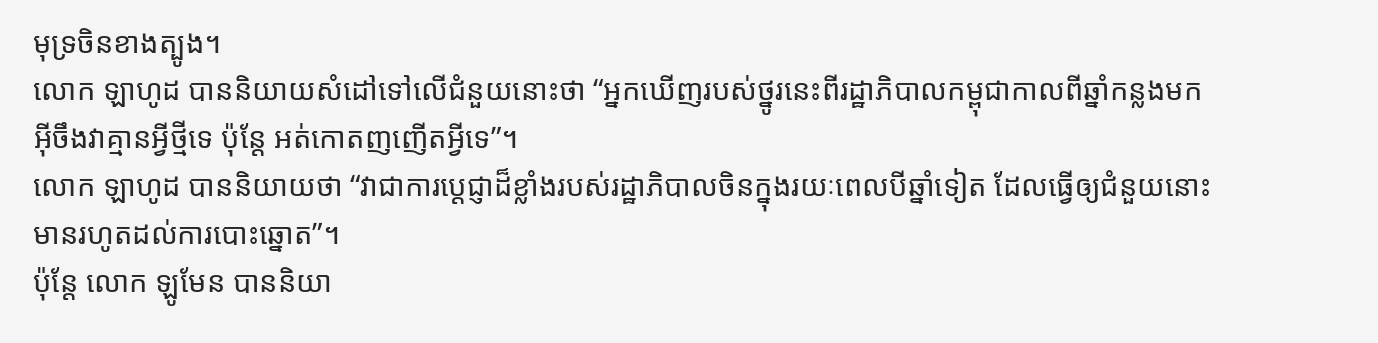មុទ្រចិនខាងត្បូង។
លោក ឡាហូដ បាននិយាយសំដៅទៅលើជំនួយនោះថា “អ្នកឃើញរបស់ថ្នូរនេះពីរដ្ឋាភិបាលកម្ពុជាកាលពីឆ្នាំកន្លងមក អ៊ីចឹងវាគ្មានអ្វីថ្មីទេ ប៉ុន្តែ អត់កោតញញើតអ្វីទេ”។
លោក ឡាហូដ បាននិយាយថា “វាជាការប្តេជ្ញាដ៏ខ្លាំងរបស់រដ្ឋាភិបាលចិនក្នុងរយៈពេលបីឆ្នាំទៀត ដែលធ្វើឲ្យជំនួយនោះមានរហូតដល់ការបោះឆ្នោត”។
ប៉ុន្តែ លោក ឡូមែន បាននិយា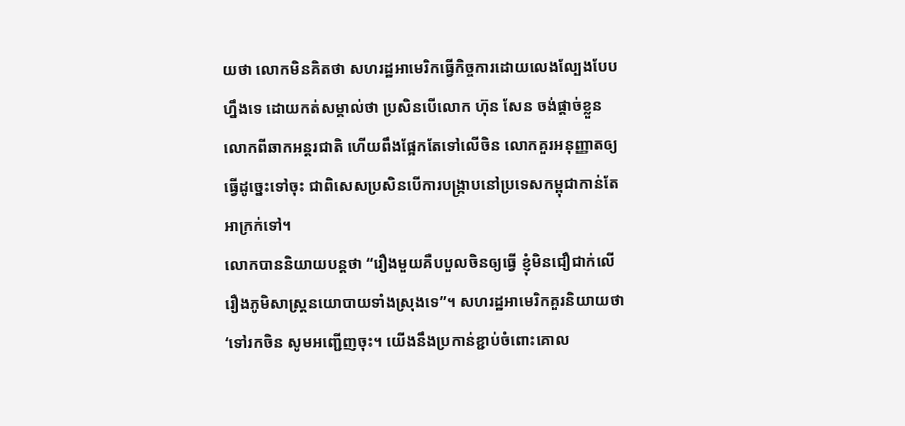យថា លោកមិនគិតថា សហរដ្ឋអាមេរិកធ្វើកិច្ចការដោយលេងល្បែងបែបហ្នឹងទេ ដោយកត់សម្គាល់ថា ប្រសិនបើលោក ហ៊ុន សែន ចង់ផ្តាច់ខ្លួនលោកពីឆាកអន្តរជាតិ ហើយពឹងផ្អែកតែទៅលើចិន លោកគួរអនុញ្ញាតឲ្យធ្វើដូច្នេះទៅចុះ ជាពិសេសប្រសិនបើការបង្ក្រាបនៅប្រទេសកម្ពុជាកាន់តែអាក្រក់ទៅ។
លោកបាននិយាយបន្តថា “រឿងមួយគឺបបួលចិនឲ្យធ្វើ ខ្ញុំមិនជឿជាក់លើរឿងភូមិសាស្ត្រនយោបាយទាំងស្រុងទេ”។ សហរដ្ឋអាមេរិកគួរនិយាយថា ‘ទៅរកចិន សូមអញ្ជើញចុះ។ យើងនឹងប្រកាន់ខ្ជាប់ចំពោះគោល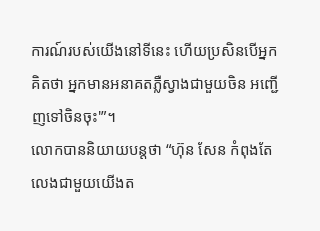ការណ៍របស់យើងនៅទីនេះ ហើយប្រសិនបើអ្នកគិតថា អ្នកមានអនាគតភ្លឺស្វាងជាមួយចិន អញ្ជើញទៅចិនចុះ'”។
លោកបាននិយាយបន្តថា “ហ៊ុន សែន កំពុងតែលេងជាមួយយើងត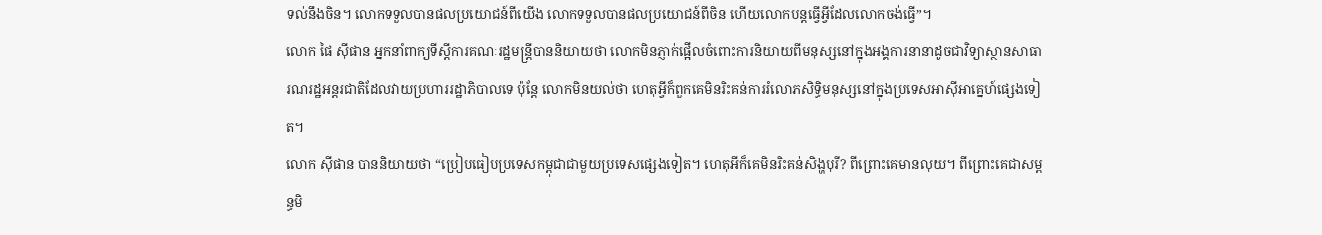ទល់នឹងចិន។ លោកទទួលបានផលប្រយោជន៍ពីយើង លោកទទួលបានផលប្រយោជន៍ពីចិន ហើយលោកបន្តធ្វើអ្វីដែលលោកចង់ធ្វើ”។
លោក ផៃ ស៊ីផាន អ្នកនាំពាក្យទីស្តីការគណៈរដ្ឋមន្ត្រីបាននិយាយថា លោកមិនភ្ញាក់ផ្អើលចំពោះការនិយាយពីមនុស្សនៅក្នុងអង្គការនានាដូចជាវិទ្យាស្ថានសាធារណរដ្ឋអន្តរជាតិដែលវាយប្រហាររដ្ឋាភិបាលទេ ប៉ុន្តែ លោកមិនយល់ថា ហេតុអ្វីក៏ពួកគេមិនរិះគន់ការរំលោភសិទ្ធិមនុស្សនៅក្នុងប្រទេសអាស៊ីអាគ្នេហ៍ផ្សេងទៀត។
លោក ស៊ីផាន បាននិយាយថា “ប្រៀបធៀបប្រទេសកម្ពុជាជាមួយប្រទេសផ្សេងទៀត។ ហេតុអីក៏គេមិនរិះគន់សិង្ហបុរី? ពីព្រោះគេមានលុយ។ ពីព្រោះគេជាសម្ពន្ធមិ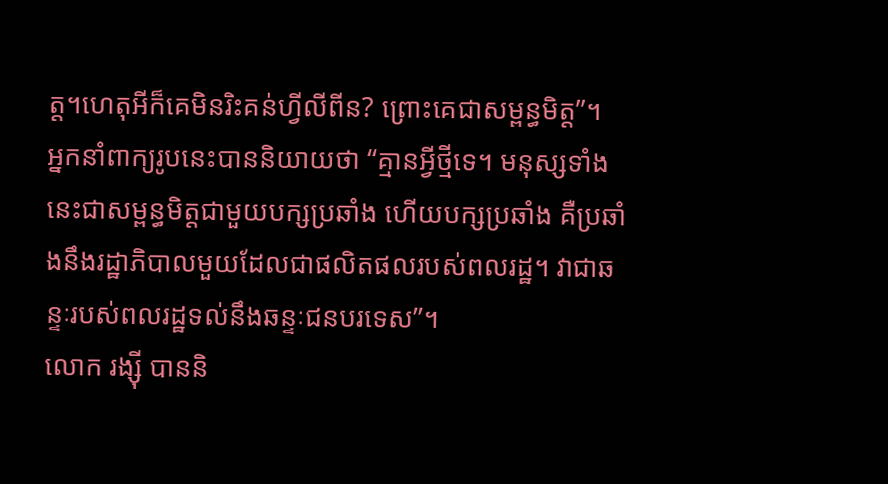ត្ត។ហេតុអីក៏គេមិនរិះគន់ហ្វីលីពីន? ព្រោះគេជាសម្ពន្ធមិត្ត”។
អ្នកនាំពាក្យរូបនេះបាននិយាយថា “គ្មានអ្វីថ្មីទេ។ មនុស្សទាំងនេះជាសម្ពន្ធមិត្តជាមួយបក្សប្រឆាំង ហើយបក្សប្រឆាំង គឺប្រឆាំងនឹងរដ្ឋាភិបាលមួយដែលជាផលិតផលរបស់ពលរដ្ឋ។ វាជាឆន្ទៈរបស់ពលរដ្ឋទល់នឹងឆន្ទៈជនបរទេស”។
លោក រង្ស៊ី បាននិ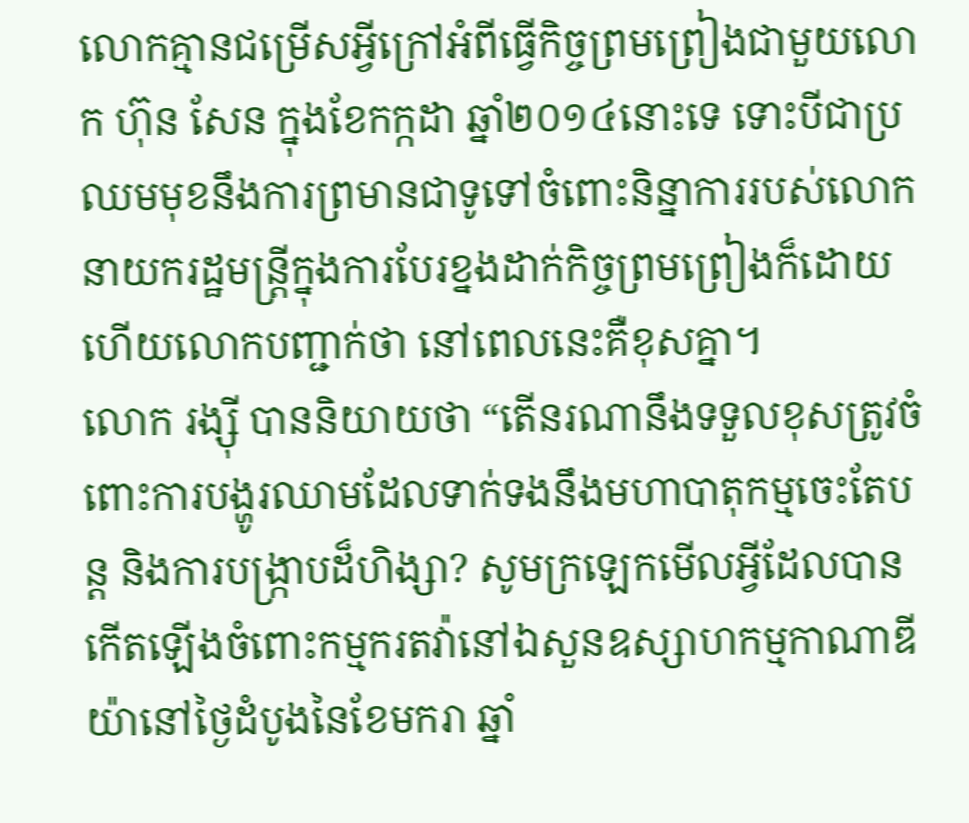លោកគ្មានជម្រើសអ្វីក្រៅអំពីធ្វើកិច្ចព្រមព្រៀងជាមួយលោក ហ៊ុន សែន ក្នុងខែកក្កដា ឆ្នាំ២០១៤នោះទេ ទោះបីជាប្រឈមមុខនឹងការព្រមានជាទូទៅចំពោះនិន្នាការរបស់លោកនាយករដ្ឋមន្ត្រីក្នុងការបែរខ្នងដាក់កិច្ចព្រមព្រៀងក៏ដោយ ហើយលោកបញ្ជាក់ថា នៅពេលនេះគឺខុសគ្នា។
លោក រង្ស៊ី បាននិយាយថា “តើនរណានឹងទទួលខុសត្រូវចំពោះការបង្ហូរឈាមដែលទាក់ទងនឹងមហាបាតុកម្មចេះតែបន្ត និងការបង្ក្រាបដ៏ហិង្សា? សូមក្រឡេកមើលអ្វីដែលបានកើតឡើងចំពោះកម្មករតវ៉ានៅឯសួនឧស្សាហកម្មកាណាឌីយ៉ានៅថ្ងៃដំបូងនៃខែមករា ឆ្នាំ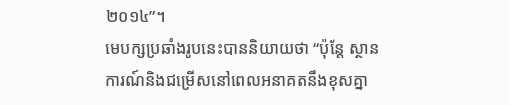២០១៤”។
មេបក្សប្រឆាំងរូបនេះបាននិយាយថា “ប៉ុន្តែ ស្ថានការណ៍និងជម្រើសនៅពេលអនាគតនឹងខុសគ្នា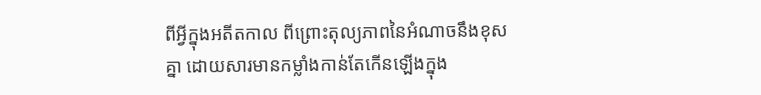ពីអ្វីក្នុងអតីតកាល ពីព្រោះតុល្យភាពនៃអំណាចនឹងខុសគ្នា ដោយសារមានកម្លាំងកាន់តែកើនឡើងក្នុង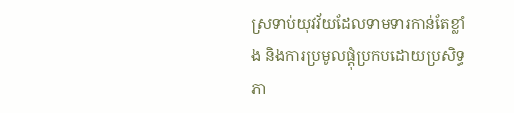ស្រទាប់យុវវ័យដែលទាមទារកាន់តែខ្លាំង និងការប្រមូលផ្តុំប្រកបដោយប្រសិទ្ធភា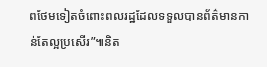ពថែមទៀតចំពោះពលរដ្ឋដែលទទួលបានព័ត៌មានកាន់តែល្អប្រសើរ”៕និត